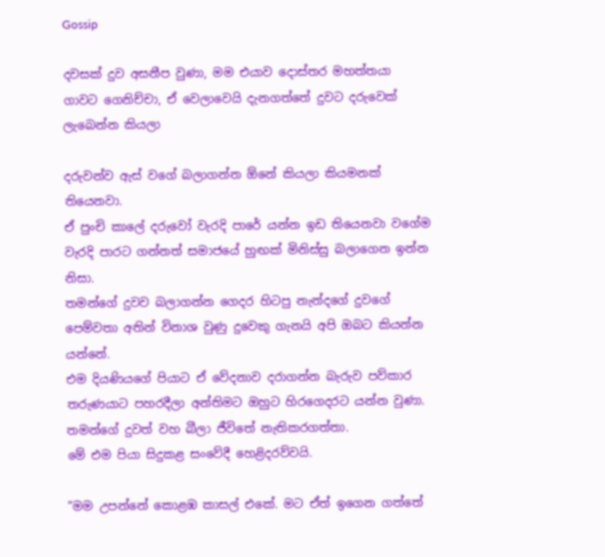Gossip

දවසක් දුව අසනීප වුණා, මම එයාව දොස්තර මහත්තයා ගාවට ගෙනිච්චා, ඒ වෙලාවෙයි දැනගත්තේ දුවට දරුවෙක් ලැබෙන්න කියලා

දරුවන්ව ඇස් වගේ බලාගන්න ඕනේ කියලා කියමනක් තියෙනවා.
ඒ පුංචි කාලේ දරුවෝ වැරදි පාරේ යන්න ඉඩ තියෙනවා වගේම වැරදි පාරට ගන්නත් සමාජයේ හුඟක් මිනිස්සු බලාගෙන ඉන්න නිසා.
තමන්ගේ දුවව බලාගන්න ගෙදර හිටපු නැන්දගේ දුවගේ පෙම්වතා අතින් විනාශ වුණු දුවෙකු ගැනයි අපි ඔබට කියන්න යන්නේ.
එම දියණියගේ පියාට ඒ වේදනාව දරාගන්න බැරුව පව්කාර තරුණයාට පහරදීලා අන්තිමට ඔහුට හිරගෙදරට යන්න වුණා.
තමන්ගේ දුවත් වහ බීලා ජීවිතේ නැතිකරගත්තා.
මේ එම පියා සිදුකළ සංවේදී හෙළිදරව්වයි.

“මම උපන්නේ කොළඹ කාසල් එකේ. මට ඒත් ඉගෙන ගත්තේ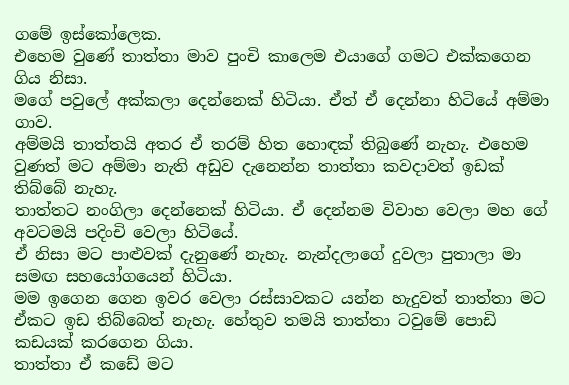ගමේ ඉස්කෝලෙක.
එහෙම වුණේ තාත්තා මාව පුංචි කාලෙම එයාගේ ගමට එක්කගෙන ගිය නිසා.
මගේ පවුලේ අක්කලා දෙන්නෙක් හිටියා. ඒත් ඒ දෙන්නා හිටියේ අම්මා ගාව.
අම්මයි තාත්තයි අතර ඒ තරම් හිත හොඳක් තිබුණේ නැහැ. එහෙම වුණත් මට අම්මා නැති අඩුව දැනෙන්න තාත්තා කවදාවත් ඉඩක් තිබ්බේ නැහැ.
තාත්තට නංගිලා දෙන්නෙක් හිටියා. ඒ දෙන්නම විවාහ වෙලා මහ ගේ අවටමයි පදිංචි වෙලා හිටියේ.
ඒ නිසා මට පාළුවක් දැනුණේ නැහැ. නැන්දලාගේ දුවලා පුතාලා මා සමඟ සහයෝගයෙන් හිටියා.
මම ඉගෙන ගෙන ඉවර වෙලා රස්සාවකට යන්න හැදුවත් තාත්තා මට ඒකට ඉඩ තිබ්බෙත් නැහැ. හේතුව තමයි තාත්තා ටවුමේ පොඩි කඩයක් කරගෙන ගියා.
තාත්තා ඒ කඩේ මට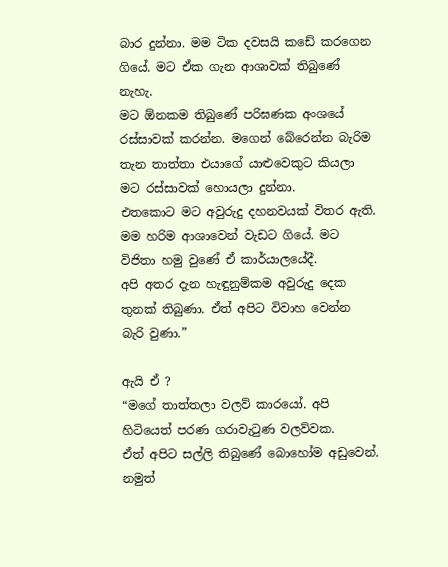බාර දුන්නා. මම ටික දවසයි කඩේ කරගෙන ගියේ. මට ඒක ගැන ආශාවක් තිබුණේ නැහැ.
ම‍ට ඕනකම තිබුණේ පරිඝණක අංශයේ රස්සාවක් කරන්න. මගෙන් බේරෙන්න බැරිම තැන තාත්තා එයාගේ යාළුවෙකුට කියලා මට රස්සාවක් හොයලා දුන්නා.
එතකොට මට අවුරුදු දහනවයක් විතර ඇති.
මම හරිම ආශාවෙන් වැඩට ගියේ. මට විජිතා හමු වුණේ ඒ කාර්යාලයේදී.
අපි අතර දැන හැඳුනුම්කම අවුරුදු දෙක තුනක් තිබුණා. ඒත් අපිට විවාහ වෙන්න බැරි වුණා.”

ඇයි ඒ ?
“මගේ තාත්තලා වලව් කාරයෝ. අපි හිටියෙත් පරණ ගරාවැටුණ වලව්වක.
ඒත් අපිට සල්ලි තිබුණේ බොහෝම අඩුවෙන්. නමුත්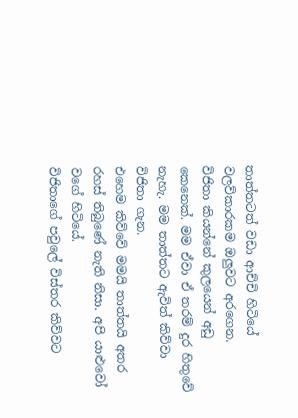තාත්තටත් වඩා ආච්චි හිටියේ වලව්කාරකම ඔලුවට අරගෙන.
විජිතා කියන්නේ කුලයෙන් අඩු කෙනෙක්. මම ඒවා ඒ තරම් දුර හිතුවේ නැහැ. මම තාත්තට ඇවිත් කිව්වා විජිතා ගැන.
එහෙම කිව්වේ මමයි තාත්තයි අතර රහස් තිබුණේ නැති නිසා. අපි යාළුවෝ වගේ හිටියේ.
විජිතාගේ පවුලේ විස්තර කිව්ව‍ට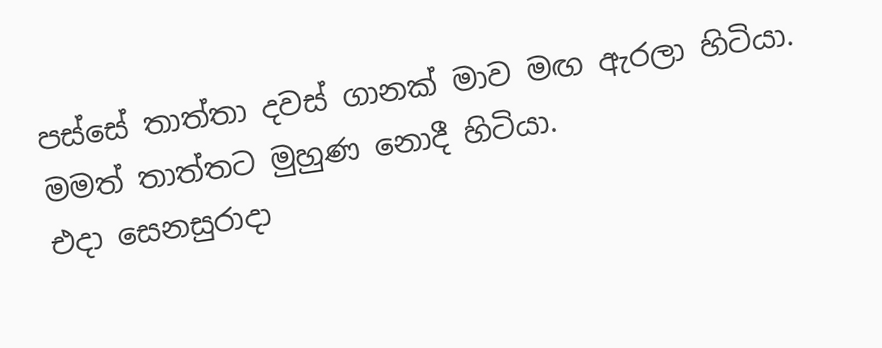පස්සේ තාත්තා දවස් ගානක් මාව මඟ ඇරලා හිටියා. මමත් තාත්තට මුහුණ නොදී හිටියා.
එදා සෙනසුරාදා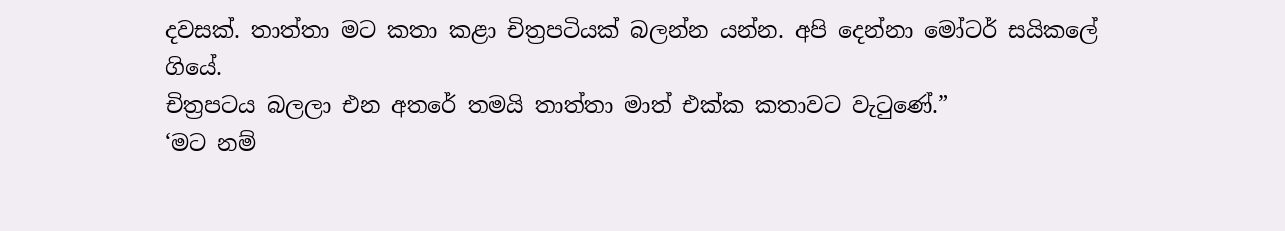දවසක්. තාත්තා මට කතා කළා චිත්‍රපටියක් බලන්න යන්න. අපි දෙන්නා මෝටර් සයිකලේ ගියේ.
චිත්‍රපටය බලලා එන අතරේ තමයි තාත්තා මාත් එක්ක කතාවට වැටුණේ.”
‘මට නම්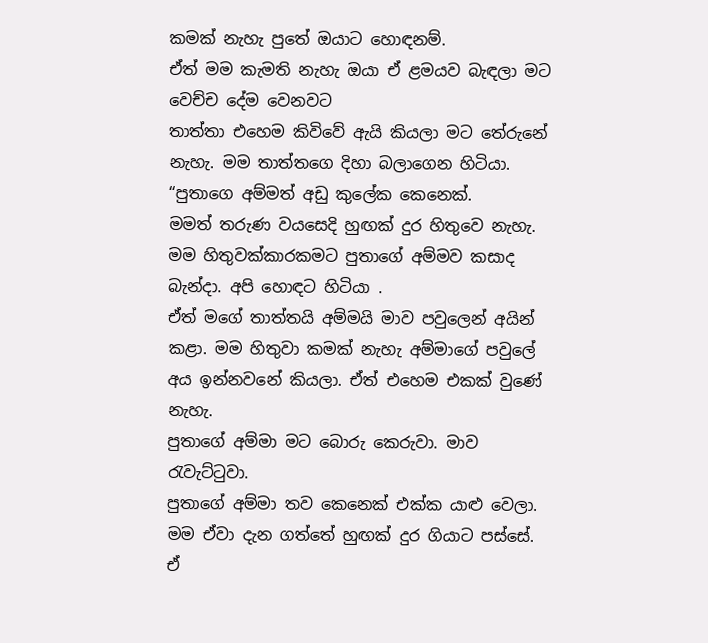කමක් නැහැ පුතේ ඔයාට හොඳනම්.
ඒත් මම කැමති නැහැ ඔයා ඒ ළමයව බැඳලා මට වෙච්ච දේම වෙනවට
තාත්තා එහෙම කිවිවේ ඇයි කියලා මට තේරුනේ නැහැ. මම තාත්තගෙ දිහා බලාගෙන හිටියා.
“පුතාගෙ අම්මත් අඩු කුලේක කෙනෙක්.
මමත් තරුණ වයසෙදි හුඟක් දුර හිතුවෙ නැහැ. මම හිතුවක්කාරකමට පුතාගේ අම්මව කසාද බැන්දා. අපි හොඳට හිටියා .
ඒත් මගේ තාත්තයි අම්මයි මාව පවුලෙන් අයින් කළා. මම හිතුවා කමක් නැහැ අම්මාගේ පවුලේ අය ඉන්නවනේ කියලා. ඒත් එහෙම එකක් වුණේ නැහැ.
පුතාගේ අම්මා මට බොරු කෙරුවා. මාව රැවැට්ටුවා.
පුතාගේ අම්මා තව කෙනෙක් එක්ක යාළු වෙලා. මම ඒවා දැන ගත්තේ හුඟක් දුර ගියාට පස්සේ.
ඒ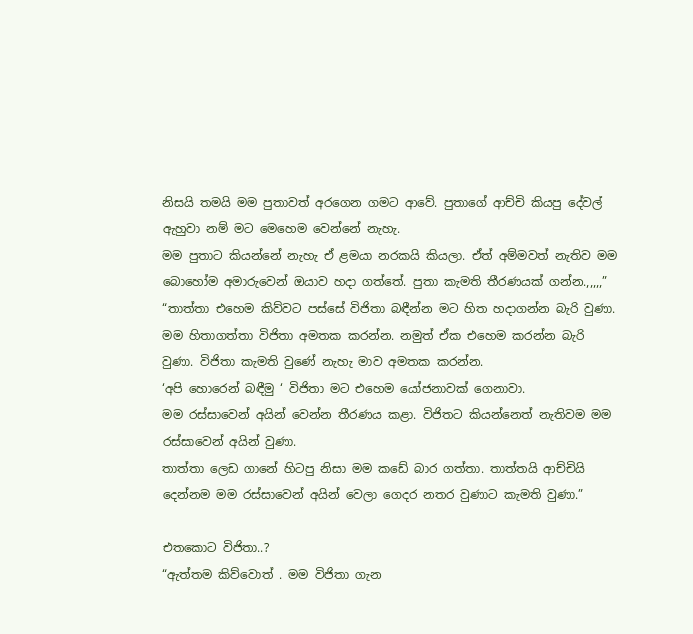නිසයි තමයි මම පුතාවත් අරගෙන ගමට ආවේ. පුතාගේ ආච්චි කියපු දේවල් ඇහුවා නම් මට මෙහෙම වෙන්නේ නැහැ.
මම පුතාට කියන්නේ නැහැ ඒ ළමයා නරකයි කියලා. ඒත් අම්මවත් නැතිව මම බොහෝම අමාරුවෙන් ඔයාව හදා ගත්තේ. පුතා කැමති තීරණයක් ගන්න.,,,,,”
“තාත්තා එහෙම කිව්වට පස්සේ විජිතා බඳීන්න මට හිත හදාගන්න බැරි වුණා.
මම හිතාගත්තා විජිතා අමතක කරන්න. නමුත් ඒක එහෙම කරන්න බැරි වුණා. විජිතා කැමති වුණේ නැහැ මාව අමතක කරන්න.
‘අපි හොරෙන් බඳීමු ‘ විජිතා මට එහෙම යෝජනාවක් ගෙනාවා.
මම රස්සාවෙන් අයින් වෙන්න තීරණය කළා. විජිතට කියන්නෙත් නැතිවම මම රස්සාවෙන් අයින් වුණා.
තාත්තා ලෙඩ ගානේ හිටපු නිසා මම කඩේ බාර ගත්තා. තාත්තයි ආච්චියි දෙන්නම මම රස්සාවෙන් අයින් වෙලා ගෙදර නතර වුණාට කැමති වුණා.”

එතකොට විජිතා..?
“ඇත්තම කිව්වොත් . මම විජිතා ගැන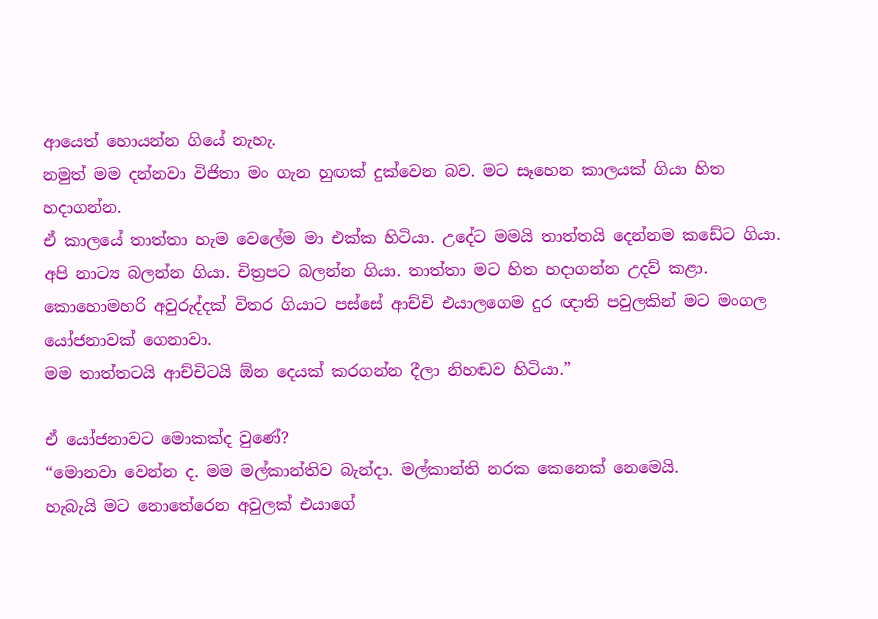ආයෙත් හොයන්න ගියේ නැහැ.
නමුත් මම දන්නවා විජිතා මං ගැන හුඟක් දුක්වෙන බව. මට සෑහෙන කාලයක් ගියා හිත හදාගන්න.
ඒ කාලයේ තාත්තා හැම වෙලේම මා එක්ක හිටියා. උදේට මමයි තාත්තයි දෙන්නම කඩේට ගියා.
අපි නාට්‍ය බලන්න ගියා. චිත්‍රපට බලන්න ගියා. තාත්තා මට හිත හදාගන්න උදව් කළා.
කොහොමහරි අවුරුද්දක් විතර ගියාට පස්සේ ආච්චි එයාලගෙම දුර ඥාති පවුලකින් මට මංගල යෝජනාවක් ගෙනාවා.
මම තාත්තටයි ආච්චිටයි ඕන දෙයක් කරගන්න දීලා නිහඬව හිටියා.”

ඒ යෝජනාවට මොකක්ද වුණේ?
“මොනවා වෙන්න ද. මම මල්කාන්තිව බැන්දා. මල්කාන්ති නරක කෙනෙක් නෙමෙයි.
හැබැයි මට නොතේරෙන අවුලක් එයාගේ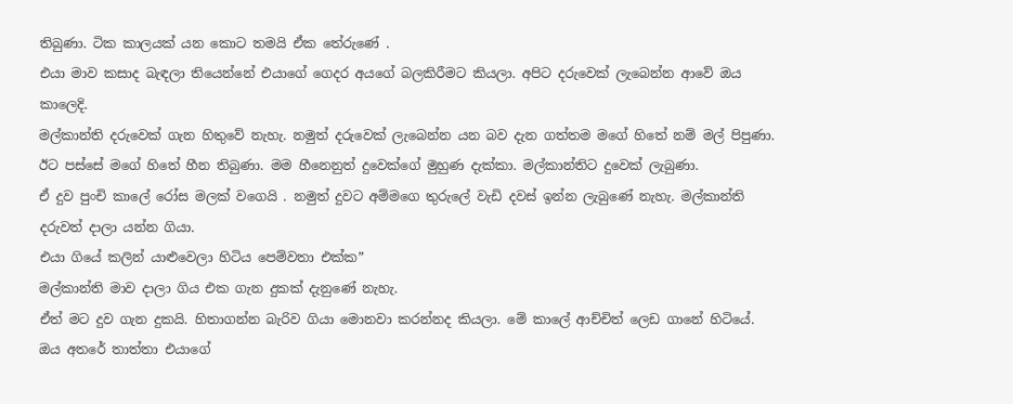තිබුණා. ටික කාලයක් යන කොට තමයි ඒක ‍තේරුණේ .
එයා මාව කසාද බැඳලා තියෙන්නේ එයාගේ ගෙදර අයගේ බලකිරීමට කියලා. අපිට දරුවෙක් ලැබෙන්න ආවේ ඔය කාලෙදි.
මල්කාන්ති දරුවෙක් ගැන හිතුවේ නැහැ. නමුත් දරුවෙක් ලැබෙන්න යන බව දැන ගත්තම මගේ හිතේ නම් මල් පිපුණා.
ඊට පස්සේ මගේ හිතේ හීන තිබුණා. මම හීනෙනුත් දුවෙක්ගේ මුහුණ දැක්කා. මල්කාන්තිට දුවෙක් ලැබුණා.
ඒ දුව පුංචි කාලේ රෝස මලක් වගෙයි . නමුත් දුවට අම්මගෙ තුරුලේ වැඩි දවස් ඉන්න ලැබුණේ නැහැ. මල්කාන්ති දරුවත් දාලා යන්න ගියා.
එයා ගියේ කලින් යාළුවෙලා හිටිය පෙම්වතා එක්ක”
මල්කාන්ති මාව දාලා ගිය එක ගැන දුකක් දැනුණේ නැහැ.
ඒත් මට දුව ගැන දුකයි. හිතාගන්න බැරිව ගියා මොනවා කරන්නද කියලා. මේ කාලේ ආච්චිත් ලෙඩ ගා‍නේ හිටියේ.
ඔය අතරේ තාත්තා එයාගේ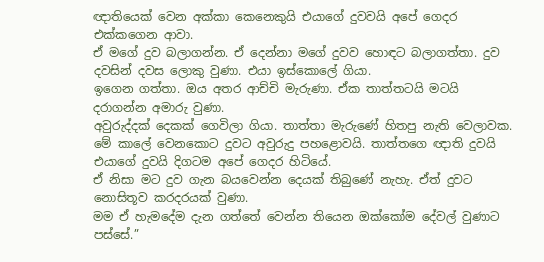ඥාතියෙක් වෙන අක්කා කෙනෙකුයි එයාගේ දුවවයි අපේ ගෙදර එක්කගෙන ආවා.
ඒ මගේ දුව බලාගන්න. ඒ දෙන්නා මගේ දුවව හොඳට බලාගත්තා. දුව දවසින් දවස ලොකු වුණා. එයා ඉස්කොලේ ගියා.
ඉගෙන ගත්තා. ඔය අතර ආච්චි මැරුණා. ඒක තාත්තටයි මටයි දරාගන්න අමාරු වුණා.
අවුරුද්දක් දෙකක් ගෙවිලා ගියා. තාත්තා මැරුණේ හිතපු නැති වෙලාවක.
මේ කාලේ වෙනකොට දුවට අවුරුදු පහළොවයි. තාත්තගෙ ඥාති දුවයි එයාගේ දුවයි දිගටම අපේ ගෙදර හිටියේ.
ඒ නිසා මට දුව ගැන බයවෙන්න දෙයක් තිබුණේ නැහැ. ඒත් දුවට නොසිතූව කරදරයක් වුණා.
මම ඒ හැමදේම දැන ගත්තේ වෙන්න තියෙන ඔක්කෝම දේවල් වුණාට පස්සේ.”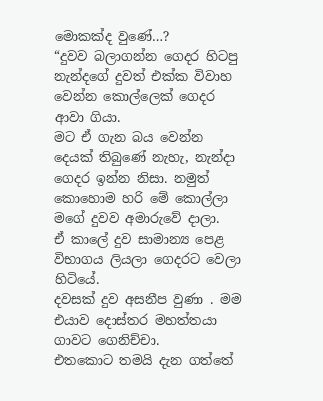මොකක්ද වු‍‍ණේ…?
“දුවව බලාගන්න ගෙදර හිටපු නැන්දගේ දුවත් එක්ක විවාහ වෙන්න කොල්ලෙක් ගෙදර ආවා ගියා.
මට ඒ ගැන බය වෙන්න දෙයක් තිබුණේ නැහැ, නැන්දා ගෙදර ඉන්න නිසා. නමුත් කොහොම හරි මේ කොල්ලා මගේ දුවව අමාරුවේ දාලා.
ඒ කාලේ දුව සාමාන්‍ය පෙළ විභාගය ලියලා ගෙදරට වෙලා හිටියේ.
දවසක් දුව අසනීප වුණා . මම එයාව දොස්තර මහත්තයා ගාවට ගෙනිච්චා.
එතකොට තමයි දැන ගත්තේ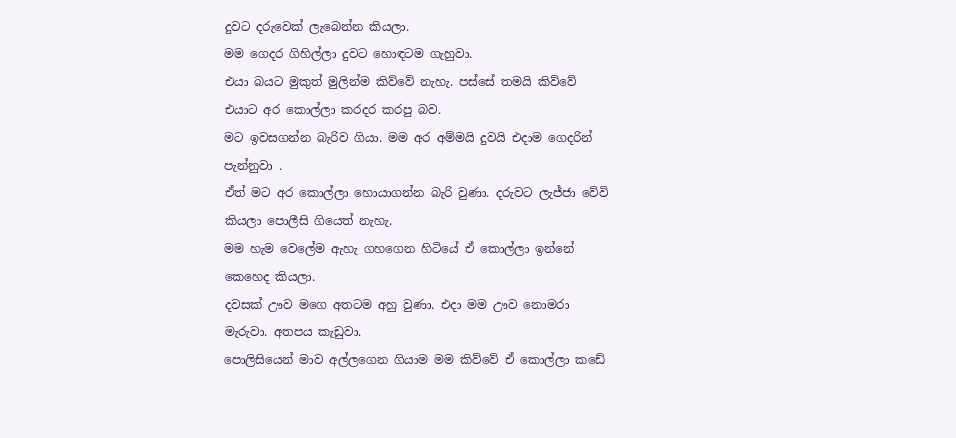දුවට දරුවෙක් ලැබෙන්න කියලා.
මම ගෙදර ගිහිල්ලා දුවට හොඳටම ගැහුවා.
එයා බයට මුකුත් මුලින්ම කිව්වේ නැහැ. පස්සේ තමයි කිව්වේ එයාට අර කොල්ලා කරදර කරපු බව.
මට ඉවසගන්න බැරිව ගියා. මම අර අම්මයි දුවයි එදාම ගෙදරින් පැන්නුවා .
ඒත් මට අර කොල්ලා හොයාගන්න බැරි වුණා. දරුවට ලැජ්ජා ‍වේවි කියලා පොලීසි ගියෙත් නැහැ.
මම හැම වෙලේම ඇහැ ගහගෙන හිටියේ ඒ කොල්ලා ඉන්නේ කෙහෙද කියලා.
දවසක් ඌව මගෙ අතටම අහු වුණා. එදා මම ඌව නොමරා මැරුවා. අතපය කැඩුවා.
පොලිසියෙන් මාව අල්ලගෙන ගියාම මම කිව්වේ ඒ කොල්ලා කඩේ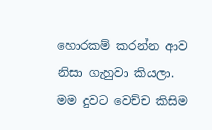හොරකම් කරන්න ආව නිසා ගැහුවා කියලා.
මම දුවට වෙච්ච කිසිම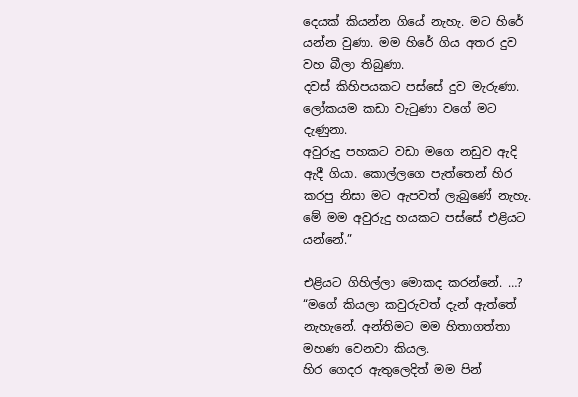දෙයක් කියන්න ගියේ නැහැ. මට හිරේ යන්න වුණා. මම හිරේ ගිය අතර දුව වහ බීලා තිබුණා.
දවස් කිහිපයකට පස්සේ දුව මැරුණා. ලෝකයම කඩා වැටුණා වගේ මට දැණුනා.
අවුරුදු පහකට වඩා මගෙ නඩුව ඇදි ඇදී ගියා. කොල්ලගෙ පැත්තෙන් හිර කරපු නිසා මට ඇපවත් ලැබුණේ නැහැ. මේ මම අවුරුදු හයකට පස්සේ එළියට යන්නේ.”

එළියට ගිහිල්ලා මොකද කරන්නේ. …?
“මගේ කියලා කවුරුවත් දැන් ඇත්තේ නැහැනේ. අන්තිමට මම හිතාගත්තා මහණ වෙනවා කියල.
හිර ගෙදර ඇතුලෙදිත් මම පින්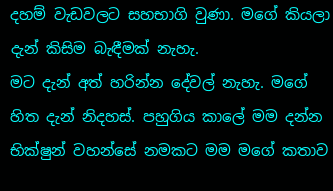දහම් වැඩවලට සහභාගි වුණා. මගේ කියලා දැන් කිසිම බැඳීමක් නැහැ.
මට දැන් අත් හරින්න දේවල් නැහැ. මගේ හිත දැන් නිදහස්. පහුගිය කා‍ලේ මම දන්න භික්ෂුන් වහන්සේ නමකට මම මගේ කතාව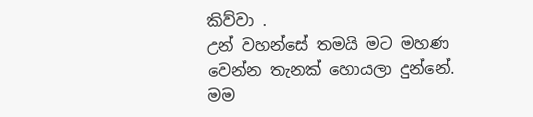කිව්වා .
උන් වහන්සේ තමයි මට මහණ වෙන්න තැනක් හොයලා දුන්නේ. මම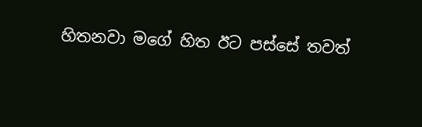හිතනවා මගේ හිත ඊට පස්සේ තවත්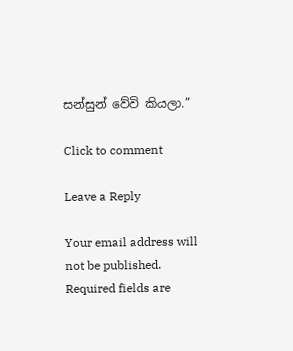සන්සුන් වේවි කියලා.”

Click to comment

Leave a Reply

Your email address will not be published. Required fields are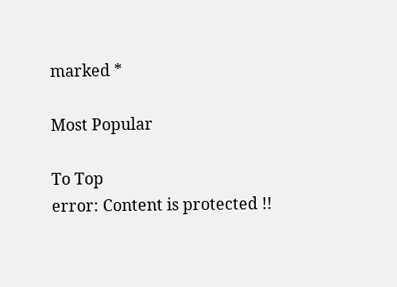marked *

Most Popular

To Top
error: Content is protected !!